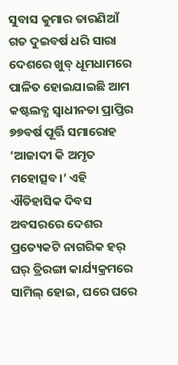ସୁବାସ କୁମାର ତାରଣିଆଁ
ଗତ ଦୁଇବର୍ଷ ଧରି ସାରା ଦେଶରେ ଖୁବ୍ ଧୂମଧାମରେ ପାଳିତ ହୋଇଯାଇଛି ଆମ କଷ୍ଟଲବ୍ଧ ସ୍ୱାଧୀନତା ପ୍ରାପ୍ତିର ୭୭ବର୍ଷ ପୂର୍ତ୍ତି ସମାରୋହ ‘ଆଜାଦୀ କି ଅମୃତ ମହୋତ୍ସବ।’ ଏହି ଐତିହାସିକ ଦିବସ ଅବସରରେ ଦେଶର ପ୍ରତ୍ୟେକଟି ନାଗରିକ ହର୍ ଘର୍ ତ୍ରିରଙ୍ଗା କାର୍ଯ୍ୟକ୍ରମରେ ସାମିଲ୍ ହୋଇ, ଘରେ ଘରେ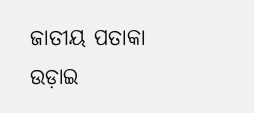ଜାତୀୟ ପତାକା ଉଡ଼ାଇ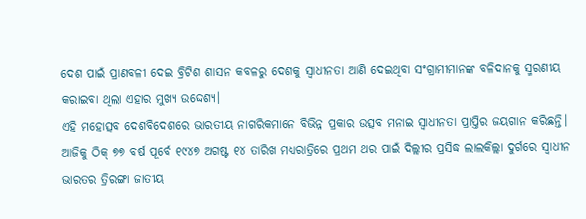ଦେଶ ପାଇଁ ପ୍ରାଣବଳୀ ଦେଇ ବ୍ରିଟିଶ ଶାସନ କବଳରୁ ଦେଶକୁ ସ୍ୱାଧୀନତା ଆଣି ଦେଇଥିବା ସଂଗ୍ରାମୀମାନଙ୍କ ବଳିଦାନକୁ ସ୍ମରଣୀୟ କରାଇବା ଥିଲା ଏହାର ମୁଖ୍ୟ ଉଦ୍ଦେଶ୍ୟ।
ଏହି ମହୋତ୍ସବ ଦେଶବିଦେଶରେ ଭାରତୀୟ ନାଗରିକମାନେ ବିଭିନ୍ନ ପ୍ରକାର ଉତ୍ସବ ମନାଇ ସ୍ୱାଧୀନତା ପ୍ରାପ୍ତିର ଜୟଗାନ କରିଛନ୍ତି। ଆଜିକୁ ଠିକ୍ ୭୭ ବର୍ଷ ପୂର୍ବେ ୧୯୪୭ ଅଗଷ୍ଟ ୧୪ ତାରିଖ ମଧ୍ୟରାତ୍ରିରେ ପ୍ରଥମ ଥର ପାଇଁ ଦିଲ୍ଲୀର ପ୍ରସିଦ୍ଧ ଲାଲକିଲ୍ଲା ଦୁର୍ଗରେ ସ୍ୱାଧୀନ ଭାରତର ତ୍ରିରଙ୍ଗା ଜାତୀୟ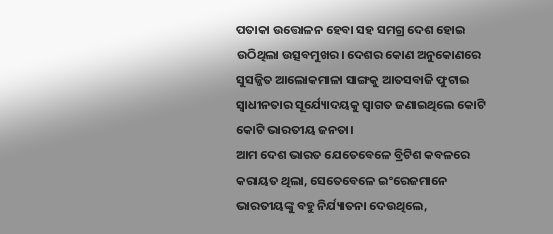ପତାକା ଉତ୍ତୋଳନ ହେବା ସହ ସମଗ୍ର ଦେଶ ହୋଇ ଉଠିଥିଲା ଉତ୍ସବମୁଖର। ଦେଶର କୋଣ ଅନୁକୋଣରେ ସୁସଜ୍ଜିତ ଆଲୋକମାଳା ସାଙ୍ଗକୁ ଆତସବାଜି ଫୁଟାଇ ସ୍ୱାଧୀନତାର ସୂର୍ଯ୍ୟୋଦୟକୁ ସ୍ୱାଗତ ଜଣାଇଥିଲେ କୋଟି କୋଟି ଭାରତୀୟ ଜନତା।
ଆମ ଦେଶ ଭାରତ ଯେତେବେଳେ ବ୍ରିଟିଶ କବଳରେ କରାୟତ ଥିଲା, ସେତେବେଳେ ଇଂରେଜମାନେ ଭାରତୀୟଙ୍କୁ ବହୁ ନିର୍ଯ୍ୟାତନା ଦେଉଥିଲେ,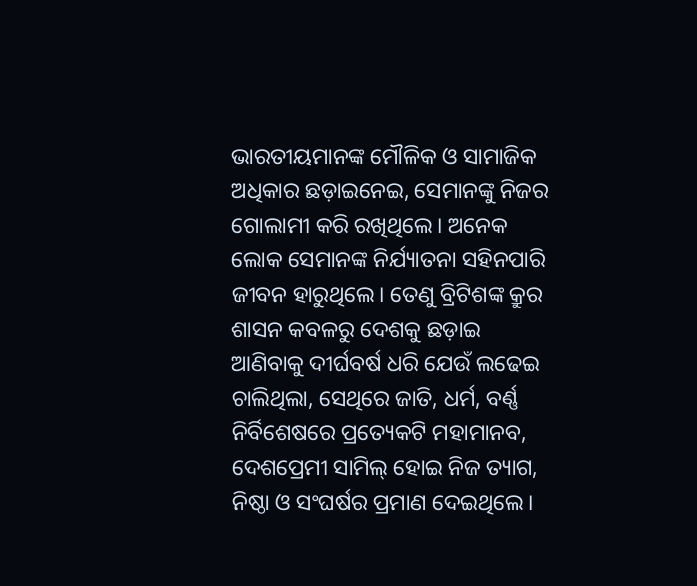ଭାରତୀୟମାନଙ୍କ ମୌଳିକ ଓ ସାମାଜିକ ଅଧିକାର ଛଡ଼ାଇନେଇ, ସେମାନଙ୍କୁ ନିଜର ଗୋଲାମୀ କରି ରଖିଥିଲେ। ଅନେକ ଲୋକ ସେମାନଙ୍କ ନିର୍ଯ୍ୟାତନା ସହିନପାରି ଜୀବନ ହାରୁଥିଲେ। ତେଣୁ ବ୍ରିଟିଶଙ୍କ କ୍ରୁର ଶାସନ କବଳରୁ ଦେଶକୁ ଛଡ଼ାଇ ଆଣିବାକୁ ଦୀର୍ଘବର୍ଷ ଧରି ଯେଉଁ ଲଢେଇ ଚାଲିଥିଲା, ସେଥିରେ ଜାତି, ଧର୍ମ, ବର୍ଣ୍ଣ ନିର୍ବିଶେଷରେ ପ୍ରତ୍ୟେକଟି ମହାମାନବ, ଦେଶପ୍ରେମୀ ସାମିଲ୍ ହୋଇ ନିଜ ତ୍ୟାଗ, ନିଷ୍ଠା ଓ ସଂଘର୍ଷର ପ୍ରମାଣ ଦେଇଥିଲେ।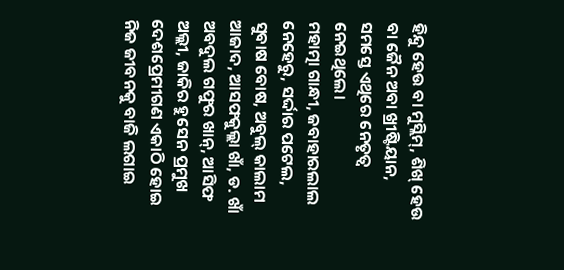ହିନ୍ଦୁ ହେଉ ବା ମୁସ୍ଲିମ୍, ଶିଖ୍ ହେଉ ବା ଜୈନ ଅବା ଖ୍ରୀଷ୍ଟିୟାନ, ସମସ୍ତେ ଏଥିରେ ନେତୃତ୍ୱ ନେଇଥିଲେ।
ମହାତ୍ମା ଗାନ୍ଧୀ, ଜବାହାରଲାଲ ନେହେରୁ, ସର୍ଦ୍ଦାର ପଟେଲ, ସୁବାଷ ବୋଷ, ଅବୁଲ୍ କାଲାମ ଆଜାଦ, ଆସଫକୁଲ୍ଲା ଖାଁ, ଡ. ଖାଁ ଅବଦୁଲ ଗଫୁର ଖାନ୍, ଆସିଫ ଅଲ୍ଲୀ, ଜାକିର ହୁସେନ ପ୍ରମୁଖ ଦେଶପ୍ରେମୀଗଣ ଏକାଠି ହୋଇ ନିଜ ଜୀବନକୁ ବାଜି ଲଗାଇ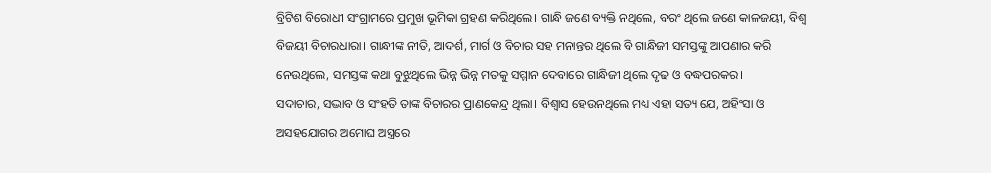ବ୍ରିଟିଶ ବିରୋଧୀ ସଂଗ୍ରାମରେ ପ୍ରମୁଖ ଭୂମିକା ଗ୍ରହଣ କରିଥିଲେ। ଗାନ୍ଧି ଜଣେ ବ୍ୟକ୍ତି ନଥିଲେ, ବରଂ ଥିଲେ ଜଣେ କାଳଜୟୀ, ବିଶ୍ୱ ବିଜୟୀ ବିଚାରଧାରା। ଗାନ୍ଧୀଙ୍କ ନୀତି, ଆଦର୍ଶ, ମାର୍ଗ ଓ ବିଚାର ସହ ମନାନ୍ତର ଥିଲେ ବି ଗାନ୍ଧିଜୀ ସମସ୍ତଙ୍କୁ ଆପଣାର କରି ନେଉଥିଲେ, ସମସ୍ତଙ୍କ କଥା ବୁଝୁଥିଲେ ଭିନ୍ନ ଭିନ୍ନ ମତକୁ ସମ୍ମାନ ଦେବାରେ ଗାନ୍ଧିଜୀ ଥିଲେ ଦୃଢ ଓ ବଦ୍ଧପରକର।
ସଦାଚାର, ସଦ୍ଭାବ ଓ ସଂହତି ତାଙ୍କ ବିଚାରର ପ୍ରାଣକେନ୍ଦ୍ର ଥିଲା। ବିଶ୍ୱାସ ହେଉନଥିଲେ ମଧ୍ୟ ଏହା ସତ୍ୟ ଯେ, ଅହିଂସା ଓ ଅସହଯୋଗର ଅମୋଘ ଅସ୍ତ୍ରରେ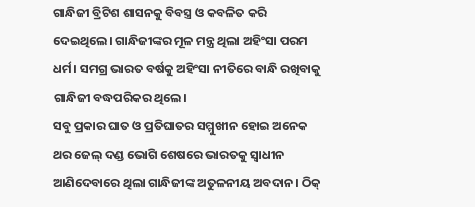ଗାନ୍ଧିଜୀ ବ୍ରିଟିଶ ଶାସନକୁ ବିବସ୍ତ୍ର ଓ କବଳିତ କରି ଦେଇଥିଲେ। ଗାନ୍ଧିଜୀଙ୍କର ମୂଳ ମନ୍ତ୍ର ଥିଲା ଅହିଂସା ପରମ ଧର୍ମ। ସମଗ୍ର ଭାରତ ବର୍ଷକୁ ଅହିଂସା ନୀତିରେ ବାନ୍ଧି ରଖିବାକୁ ଗାନ୍ଧିଜୀ ବଦ୍ଧପରିକର ଥିଲେ।
ସବୁ ପ୍ରକାର ଘାତ ଓ ପ୍ରତିଘାତର ସମ୍ମୁଖୀନ ହୋଇ ଅନେକ ଥର ଜେଲ୍ ଦଣ୍ଡ ଭୋଗି ଶେଷରେ ଭାରତକୁ ସ୍ୱାଧୀନ ଆଣିଦେବାରେ ଥିଲା ଗାନ୍ଧିଜୀଙ୍କ ଅତୁଳନୀୟ ଅବଦାନ। ଠିକ୍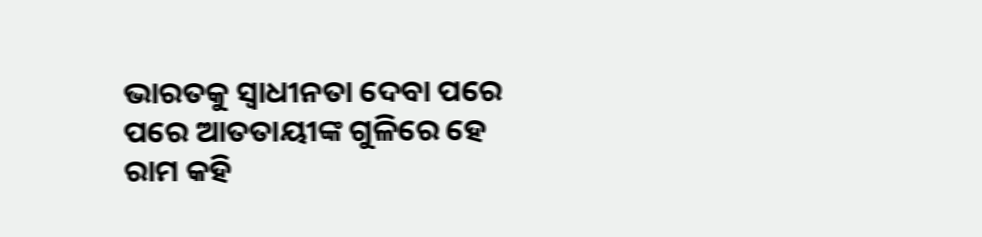ଭାରତକୁ ସ୍ୱାଧୀନତା ଦେବା ପରେ ପରେ ଆତତାୟୀଙ୍କ ଗୁଳିରେ ହେ ରାମ କହି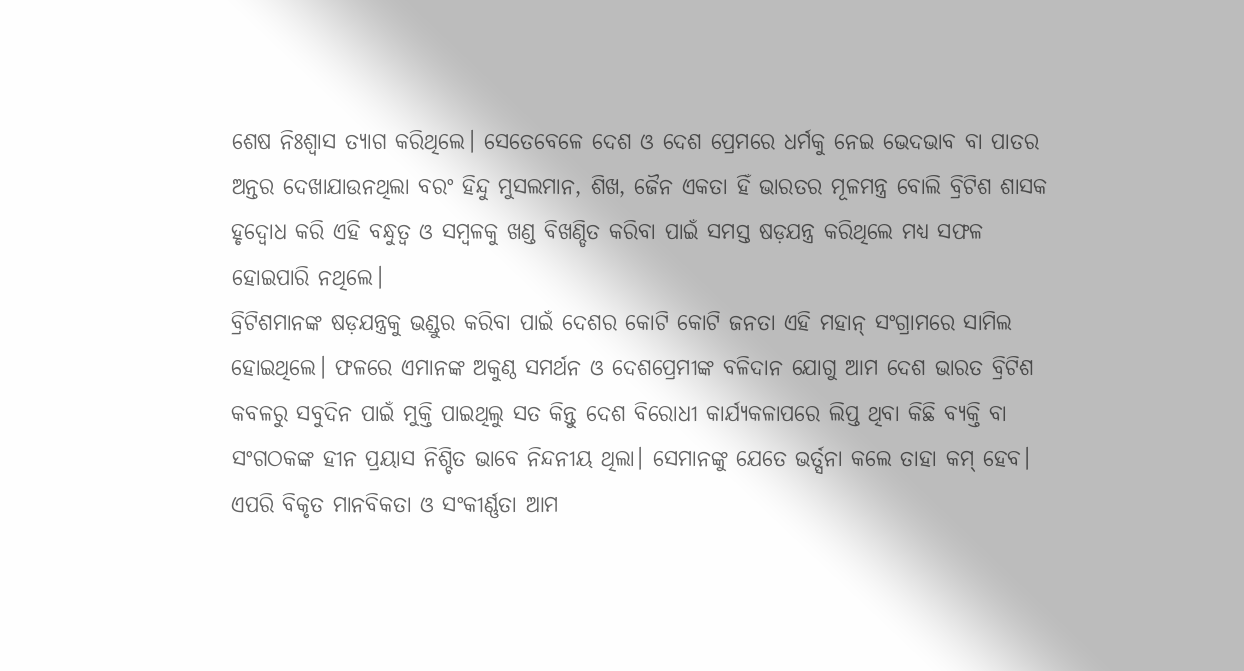ଶେଷ ନିଃଶ୍ୱାସ ତ୍ୟାଗ କରିଥିଲେ। ସେତେବେଳେ ଦେଶ ଓ ଦେଶ ପ୍ରେମରେ ଧର୍ମକୁ ନେଇ ଭେଦଭାବ ବା ପାତର ଅନ୍ତର ଦେଖାଯାଉନଥିଲା ବରଂ ହିନ୍ଦୁ ମୁସଲମାନ, ଶିଖ, ଜୈନ ଏକତା ହିଁ ଭାରତର ମୂଳମନ୍ତ୍ର ବୋଲି ବ୍ରିଟିଶ ଶାସକ ହୃଦ୍ବୋଧ କରି ଏହି ବନ୍ଧୁତ୍ୱ ଓ ସମ୍ବଳକୁ ଖଣ୍ଡ ବିଖଣ୍ଡିତ କରିବା ପାଇଁ ସମସ୍ତ ଷଡ଼ଯନ୍ତ୍ର କରିଥିଲେ ମଧ୍ୟ ସଫଳ ହୋଇପାରି ନଥିଲେ।
ବ୍ରିଟିଶମାନଙ୍କ ଷଡ଼ଯନ୍ତ୍ରକୁ ଭଣ୍ଡୁର କରିବା ପାଇଁ ଦେଶର କୋଟି କୋଟି ଜନତା ଏହି ମହାନ୍ ସଂଗ୍ରାମରେ ସାମିଲ ହୋଇଥିଲେ। ଫଳରେ ଏମାନଙ୍କ ଅକୁଣ୍ଠ ସମର୍ଥନ ଓ ଦେଶପ୍ରେମୀଙ୍କ ବଳିଦାନ ଯୋଗୁ ଆମ ଦେଶ ଭାରତ ବ୍ରିଟିଶ କବଳରୁ ସବୁଦିନ ପାଇଁ ମୁକ୍ତି ପାଇଥିଲୁ ସତ କିନ୍ତୁ ଦେଶ ବିରୋଧୀ କାର୍ଯ୍ୟକଳାପରେ ଲିପ୍ତ ଥିବା କିଛି ବ୍ୟକ୍ତି ବା ସଂଗଠକଙ୍କ ହୀନ ପ୍ରୟାସ ନିଶ୍ଚିତ ଭାବେ ନିନ୍ଦନୀୟ ଥିଲା। ସେମାନଙ୍କୁ ଯେତେ ଭର୍ତ୍ସନା କଲେ ତାହା କମ୍ ହେବ। ଏପରି ବିକୃତ ମାନବିକତା ଓ ସଂକୀର୍ଣ୍ଣତା ଆମ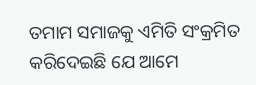ତମାମ ସମାଜକୁ ଏମିତି ସଂକ୍ରମିତ କରିଦେଇଛି ଯେ ଆମେ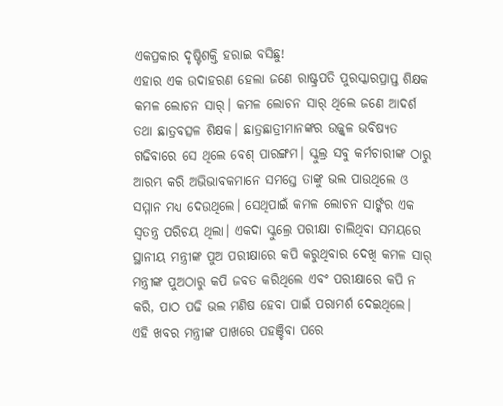ଏକପ୍ରକାର ଦୃଷ୍ଟିଶକ୍ତି ହରାଇ ବସିଛୁ!
ଏହାର ଏକ ଉଦାହରଣ ହେଲା ଜଣେ ରାଷ୍ଟ୍ରପତି ପୁରସ୍କାରପ୍ରାପ୍ତ ଶିକ୍ଷକ କମଳ ଲୋଚନ ସାର୍। କମଳ ଲୋଚନ ସାର୍ ଥିଲେ ଜଣେ ଆଦର୍ଶ ତଥା ଛାତ୍ରବତ୍ସଳ ଶିକ୍ଷକ। ଛାତ୍ରଛାତ୍ରୀମାନଙ୍କର ଉଜ୍ଜ୍ୱଳ ଭବିଷ୍ୟତ ଗଢିବାରେ ସେ ଥିଲେ ବେଶ୍ ପାରଙ୍ଗମ। ସ୍କୁଲ୍ର ସବୁ କର୍ମଚାରୀଙ୍କ ଠାରୁ ଆରମ୍ଭ କରି ଅଭିଭାବକମାନେ ସମସ୍ତେ ତାଙ୍କୁ ଭଲ ପାଉଥିଲେ ଓ ସମ୍ମାନ ମଧ୍ୟ ଦେଉଥିଲେ। ସେଥିପାଇଁ କମଳ ଲୋଚନ ସାର୍ଙ୍କର ଏକ ସ୍ୱତନ୍ତ୍ର ପରିଚୟ ଥିଲା। ଏକଦା ସ୍କୁଲ୍ରେ ପରୀକ୍ଷା ଚାଲିଥିବା ସମୟରେ ସ୍ଥାନୀୟ ମନ୍ତ୍ରୀଙ୍କ ପୁଅ ପରୀକ୍ଷାରେ କପି କରୁଥିବାର ଦେଖି କମଳ ସାର୍ ମନ୍ତ୍ରୀଙ୍କ ପୁଅଠାରୁ କପି ଜବତ କରିଥିଲେ ଏବଂ ପରୀକ୍ଷାରେ କପି ନ କରି, ପାଠ ପଢି ଭଲ ମଣିଷ ହେବା ପାଇଁ ପରାମର୍ଶ ଦେଇଥିଲେ।
ଏହି ଖବର ମନ୍ତ୍ରୀଙ୍କ ପାଖରେ ପହଞ୍ଚିବା ପରେ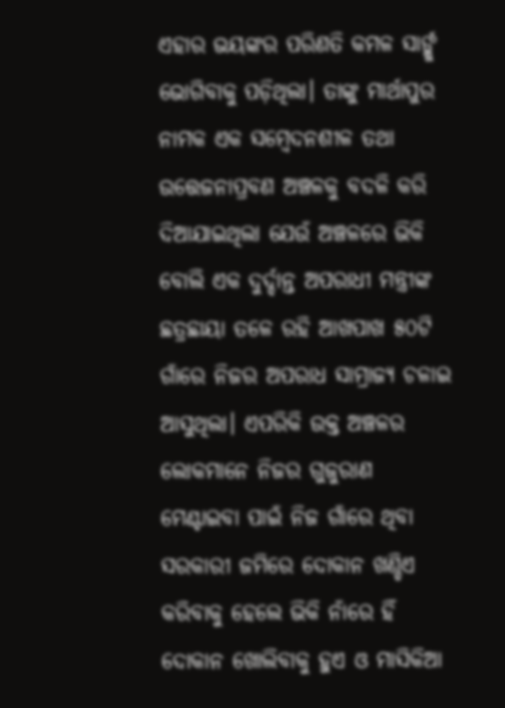ଏହାର ଭୟଙ୍କର ପରିଣତି କମଳ ସାର୍ଙ୍କୁ ଭୋଗିବାକୁ ପଡ଼ିଥିଲା। ତାଙ୍କୁ ମାର୍ଥାପୁର ନାମକ ଏକ ସମ୍ବେଦନଶୀଳ ତଥା ଉତ୍ତେଜନାପ୍ରବଣ ଅଞ୍ଚଳକୁ ବଦଳି କରି ଦିଆଯାଇଥିଲା ଯେଉଁ ଅଞ୍ଚଳରେ ଭିକି ବୋଲି ଏକ ଦୁର୍ଦ୍ଦାନ୍ତ ଅପରାଧୀ ମନ୍ତ୍ରୀଙ୍କ ଛତ୍ରଛାୟା ତଳେ ରହି ଆଖପାଖ ୫୦ଟି ଗାଁରେ ନିଜର ଅପରାଧ ସାମ୍ରାଜ୍ୟ ଚଳାଇ ଆସୁଥିଲା। ଏପରିକି ଉକ୍ତ ଅଞ୍ଚଳର ଲୋକମାନେ ନିଜର ଗୁଜୁରାଣ ମେଣ୍ଟାଇବା ପାଇଁ ନିଜ ଗାଁରେ ଥିବା ସରକାରୀ ଜମିରେ ଦୋକାନ ଖଣ୍ଡିଏ କରିବାକୁ ହେଲେ ଭିକି ନାଁରେ ହିଁ ଦୋକାନ ଖୋଲିବାକୁ ହୁଏ ଓ ମାସିକିଆ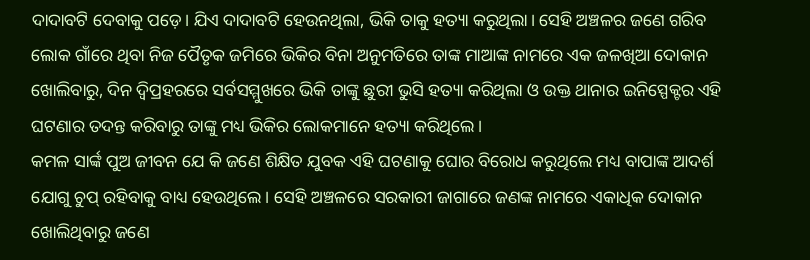ଦାଦାବଟି ଦେବାକୁ ପଡ଼େ। ଯିଏ ଦାଦାବଟି ହେଉନଥିଲା, ଭିକି ତାକୁ ହତ୍ୟା କରୁଥିଲା। ସେହି ଅଞ୍ଚଳର ଜଣେ ଗରିବ ଲୋକ ଗାଁରେ ଥିବା ନିଜ ପୈତୃକ ଜମିରେ ଭିକିର ବିନା ଅନୁମତିରେ ତାଙ୍କ ମାଆଙ୍କ ନାମରେ ଏକ ଜଳଖିଆ ଦୋକାନ ଖୋଲିବାରୁ, ଦିନ ଦ୍ୱିପ୍ରହରରେ ସର୍ବସମ୍ମୁଖରେ ଭିକି ତାଙ୍କୁ ଛୁରୀ ଭୁସି ହତ୍ୟା କରିଥିଲା ଓ ଉକ୍ତ ଥାନାର ଇନିସ୍ପେକ୍ଟର ଏହି ଘଟଣାର ତଦନ୍ତ କରିବାରୁ ତାଙ୍କୁ ମଧ୍ୟ ଭିକିର ଲୋକମାନେ ହତ୍ୟା କରିଥିଲେ।
କମଳ ସାର୍ଙ୍କ ପୁଅ ଜୀବନ ଯେ କି ଜଣେ ଶିକ୍ଷିତ ଯୁବକ ଏହି ଘଟଣାକୁ ଘୋର ବିରୋଧ କରୁଥିଲେ ମଧ୍ୟ ବାପାଙ୍କ ଆଦର୍ଶ ଯୋଗୁ ଚୁପ୍ ରହିବାକୁ ବାଧ୍ୟ ହେଉଥିଲେ। ସେହି ଅଞ୍ଚଳରେ ସରକାରୀ ଜାଗାରେ ଜଣଙ୍କ ନାମରେ ଏକାଧିକ ଦୋକାନ ଖୋଲିଥିବାରୁ ଜଣେ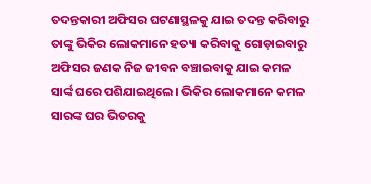ତଦନ୍ତକାରୀ ଅଫିସର ଘଟଣାସ୍ଥଳକୁ ଯାଇ ତଦନ୍ତ କରିବାରୁ ତାଙ୍କୁ ଭିକିର ଲୋକମାନେ ହତ୍ୟା କରିବାକୁ ଗୋଡ଼ାଇବାରୁ ଅଫିସର ଜଣକ ନିଜ ଜୀବନ ବଞ୍ଚାଇବାକୁ ଯାଇ କମଳ ସାର୍ଙ୍କ ଘରେ ପଶିଯାଇଥିଲେ। ଭିକିର ଲୋକମାନେ କମଳ ସାରଙ୍କ ଘର ଭିତରକୁ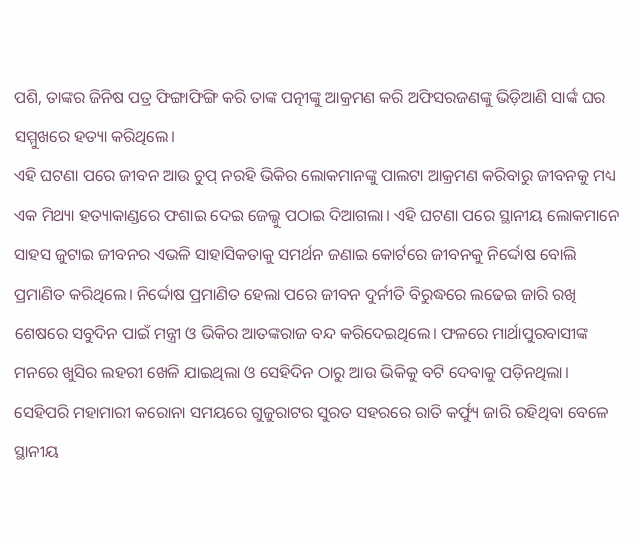ପଶି, ତାଙ୍କର ଜିନିଷ ପତ୍ର ଫିଙ୍ଗାଫିଙ୍ଗି କରି ତାଙ୍କ ପତ୍ନୀଙ୍କୁ ଆକ୍ରମଣ କରି ଅଫିସରଜଣଙ୍କୁ ଭିଡ଼ିଆଣି ସାର୍ଙ୍କ ଘର ସମ୍ମୁଖରେ ହତ୍ୟା କରିଥିଲେ।
ଏହି ଘଟଣା ପରେ ଜୀବନ ଆଉ ଚୁପ୍ ନରହି ଭିକିର ଲୋକମାନଙ୍କୁ ପାଲଟା ଆକ୍ରମଣ କରିବାରୁ ଜୀବନକୁ ମଧ୍ୟ ଏକ ମିଥ୍ୟା ହତ୍ୟାକାଣ୍ଡରେ ଫଶାଇ ଦେଇ ଜେଲ୍କୁ ପଠାଇ ଦିଆଗଲା। ଏହି ଘଟଣା ପରେ ସ୍ଥାନୀୟ ଲୋକମାନେ ସାହସ ଜୁଟାଇ ଜୀବନର ଏଭଳି ସାହାସିକତାକୁ ସମର୍ଥନ ଜଣାଇ କୋର୍ଟରେ ଜୀବନକୁ ନିର୍ଦ୍ଦୋଷ ବୋଲି ପ୍ରମାଣିତ କରିଥିଲେ। ନିର୍ଦ୍ଦୋଷ ପ୍ରମାଣିତ ହେଲା ପରେ ଜୀବନ ଦୁର୍ନୀତି ବିରୁଦ୍ଧରେ ଲଢେଇ ଜାରି ରଖି ଶେଷରେ ସବୁଦିନ ପାଇଁ ମନ୍ତ୍ରୀ ଓ ଭିକିର ଆତଙ୍କରାଜ ବନ୍ଦ କରିଦେଇଥିଲେ। ଫଳରେ ମାର୍ଥାପୁରବାସୀଙ୍କ ମନରେ ଖୁସିର ଲହରୀ ଖେଳି ଯାଇଥିଲା ଓ ସେହିଦିନ ଠାରୁ ଆଉ ଭିକିକୁ ବଟି ଦେବାକୁ ପଡ଼ିନଥିଲା।
ସେହିପରି ମହାମାରୀ କରୋନା ସମୟରେ ଗୁଜୁରାଟର ସୁରତ ସହରରେ ରାତି କର୍ଫ୍ୟୁ ଜାରି ରହିଥିବା ବେଳେ ସ୍ଥାନୀୟ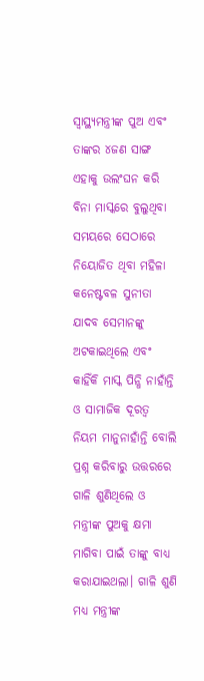ସ୍ୱାସ୍ଥ୍ୟମନ୍ତ୍ରୀଙ୍କ ପୁଅ ଏବଂ ତାଙ୍କର ୪ଜଣ ସାଙ୍ଗ ଏହାକୁ ଉଲଂଘନ କରି ବିନା ମାସ୍କରେ ବୁଲୁଥିବା ସମୟରେ ସେଠାରେ ନିୟୋଜିତ ଥିବା ମହିଳା କନେଷ୍ଟବଳ ସୁନୀତା ଯାଦବ ସେମାନଙ୍କୁ ଅଟକାଇଥିଲେ ଏବଂ କାହିଁକି ମାସ୍କ ପିନ୍ଧି ନାହାଁନ୍ତି ଓ ସାମାଜିକ ଦୂରତ୍ୱ ନିୟମ ମାନୁନାହାଁନ୍ତି ବୋଲି ପ୍ରଶ୍ନ କରିବାରୁ ଉତ୍ତରରେ ଗାଳି ଶୁଣିଥିଲେ ଓ ମନ୍ତ୍ରୀଙ୍କ ପୁଅକୁ କ୍ଷମା ମାଗିବା ପାଇଁ ତାଙ୍କୁ ବାଧ୍ୟ କରାଯାଇଥଲା। ଗାଳି ଶୁଣି ମଧ୍ୟ ମନ୍ତ୍ରୀଙ୍କ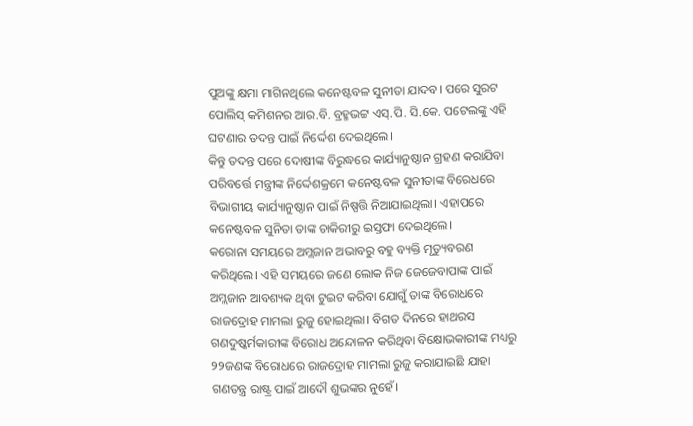ପୁଅଙ୍କୁ କ୍ଷମା ମାଗିନଥିଲେ କନେଷ୍ଟବଳ ସୁନୀତା ଯାଦବ। ପରେ ସୁରଟ ପୋଲିସ୍ କମିଶନର ଆର.ବି. ବ୍ରହ୍ମଭଟ୍ଟ ଏସ୍.ପି. ସି.କେ. ପଟେଲଙ୍କୁ ଏହି ଘଟଣାର ତଦନ୍ତ ପାଇଁ ନିର୍ଦ୍ଦେଶ ଦେଇଥିଲେ।
କିନ୍ତୁ ତଦନ୍ତ ପରେ ଦୋଷୀଙ୍କ ବିରୁଦ୍ଧରେ କାର୍ଯ୍ୟାନୁଷ୍ଠାନ ଗ୍ରହଣ କରାଯିବା ପରିବର୍ତ୍ତେ ମନ୍ତ୍ରୀଙ୍କ ନିର୍ଦ୍ଦେଶକ୍ରମେ କନେଷ୍ଟବଳ ସୁନୀତାଙ୍କ ବିରେଧରେ ବିଭାଗୀୟ କାର୍ଯ୍ୟାନୁଷ୍ଠାନ ପାଇଁ ନିଷ୍ପତ୍ତି ନିଆଯାଇଥିଲା। ଏହାପରେ କନେଷ୍ଟବଳ ସୁନିତା ତାଙ୍କ ଚାକିରୀରୁ ଇସ୍ତଫା ଦେଇଥିଲେ।
କରୋନା ସମୟରେ ଅମ୍ଲଜାନ ଅଭାବରୁ ବହୁ ବ୍ୟକ୍ତି ମୃତ୍ୟୁବରଣ କରିଥିଲେ। ଏହି ସମୟରେ ଜଣେ ଲୋକ ନିଜ ଜେଜେବାପାଙ୍କ ପାଇଁ ଅମ୍ଲଜାନ ଆବଶ୍ୟକ ଥିବା ଟୁଇଟ କରିବା ଯୋଗୁଁ ତାଙ୍କ ବିରୋଧରେ ରାଜଦ୍ରୋହ ମାମଲା ରୁଜୁ ହୋଇଥିଲା। ବିଗତ ଦିନରେ ହାଥରସ ଗଣଦୁଷ୍କର୍ମକାରୀଙ୍କ ବିରୋଧ ଅନ୍ଦୋଳନ କରିଥିବା ବିକ୍ଷୋଭକାରୀଙ୍କ ମଧ୍ୟରୁ ୨୨ଜଣଙ୍କ ବିରୋଧରେ ରାଜଦ୍ରୋହ ମାମଲା ରୁଜୁ କରାଯାଇଛି ଯାହା ଗଣତନ୍ତ୍ର ରାଷ୍ଟ୍ର ପାଇଁ ଆଦୌ ଶୁଭଙ୍କର ନୁହେଁ।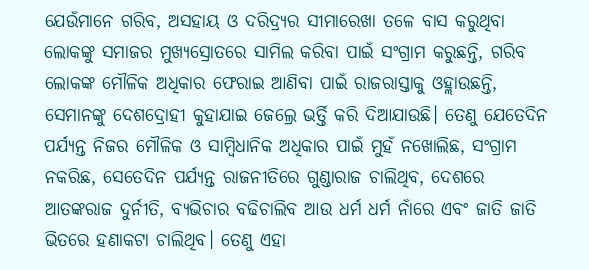ଯେଉଁମାନେ ଗରିବ, ଅସହାୟ ଓ ଦରିଦ୍ର୍ୟର ସୀମାରେଖା ତଳେ ବାସ କରୁଥିବା ଲୋକଙ୍କୁ ସମାଜର ମୁଖ୍ୟସ୍ରୋତରେ ସାମିଲ କରିବା ପାଇଁ ସଂଗ୍ରାମ କରୁଛନ୍ତି, ଗରିବ ଲୋକଙ୍କ ମୌଳିକ ଅଧିକାର ଫେରାଇ ଆଣିବା ପାଇଁ ରାଜରାସ୍ତାକୁ ଓହ୍ଲାଉଛନ୍ତି, ସେମାନଙ୍କୁ ଦେଶଦ୍ରୋହୀ କୁହାଯାଇ ଜେଲ୍ରେ ଭର୍ତ୍ତି କରି ଦିଆଯାଉଛି। ତେଣୁ ଯେତେଦିନ ପର୍ଯ୍ୟନ୍ତ ନିଜର ମୌଳିକ ଓ ସାମ୍ବିଧାନିକ ଅଧିକାର ପାଇଁ ମୁହଁ ନଖୋଲିଛ, ସଂଗ୍ରାମ ନକରିଛ, ସେତେଦିନ ପର୍ଯ୍ୟନ୍ତ ରାଜନୀତିରେ ଗୁଣ୍ଡାରାଜ ଚାଲିଥିବ, ଦେଶରେ ଆତଙ୍କରାଜ ଦୁର୍ନୀତି, ବ୍ୟଭିଚାର ବଢିଚାଲିବ ଆଉ ଧର୍ମ ଧର୍ମ ନାଁରେ ଏବଂ ଜାତି ଜାତି ଭିତରେ ହଣାକଟା ଚାଲିଥିବ। ତେଣୁ ଏହା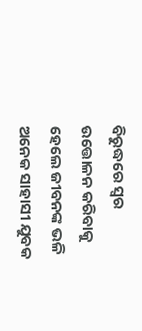ବିରୁଦ୍ଧରେ ସ୍ୱର ଉତ୍ତୋଳନ କରିବାକୁ ହେଲେ ଜୀବନଙ୍କ ଭଳି ଅନେକ ସାହାସୀ ଯୁବକ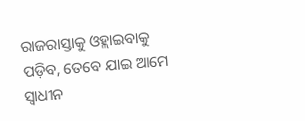ରାଜରାସ୍ତାକୁ ଓହ୍ଲାଇବାକୁ ପଡ଼ିବ, ତେବେ ଯାଇ ଆମେ ସ୍ୱାଧୀନ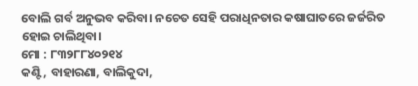ବୋଲି ଗର୍ବ ଅନୁଭବ କରିବା। ନଚେତ ସେହି ପରାଧିନତାର କଷାଘାତରେ ଜର୍ଜରିତ ହୋଇ ଚାଲିଥିବା।
ମୋ : ୮୩୨୮୮୪୦୨୧୪
କଣ୍ଟି, ବାହାରଣା, ବାଲିକୁଦା,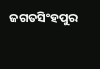ଜଗତସିଂହପୁର